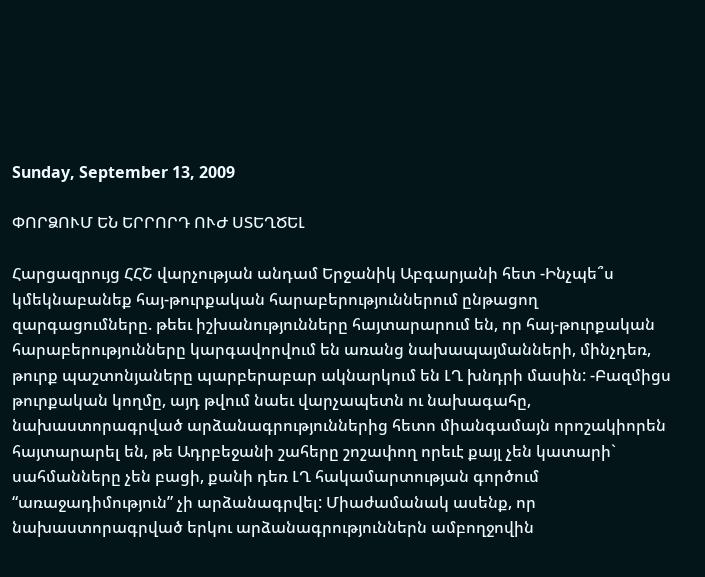Sunday, September 13, 2009

ՓՈՐՁՈՒՄ ԵՆ ԵՐՐՈՐԴ ՈՒԺ ՍՏԵՂԾԵԼ

Հարցազրույց ՀՀՇ վարչության անդամ Երջանիկ Աբգարյանի հետ -Ինչպե՞ս կմեկնաբանեք հայ-թուրքական հարաբերություններում ընթացող զարգացումները. թեեւ իշխանությունները հայտարարում են, որ հայ-թուրքական հարաբերությունները կարգավորվում են առանց նախապայմանների, մինչդեռ, թուրք պաշտոնյաները պարբերաբար ակնարկում են ԼՂ խնդրի մասին: -Բազմիցս թուրքական կողմը, այդ թվում նաեւ վարչապետն ու նախագահը, նախաստորագրված արձանագրություններից հետո միանգամայն որոշակիորեն հայտարարել են, թե Ադրբեջանի շահերը շոշափող որեւէ քայլ չեն կատարի` սահմանները չեն բացի, քանի դեռ ԼՂ հակամարտության գործում “առաջադիմություն” չի արձանագրվել: Միաժամանակ ասենք, որ նախաստորագրված երկու արձանագրություններն ամբողջովին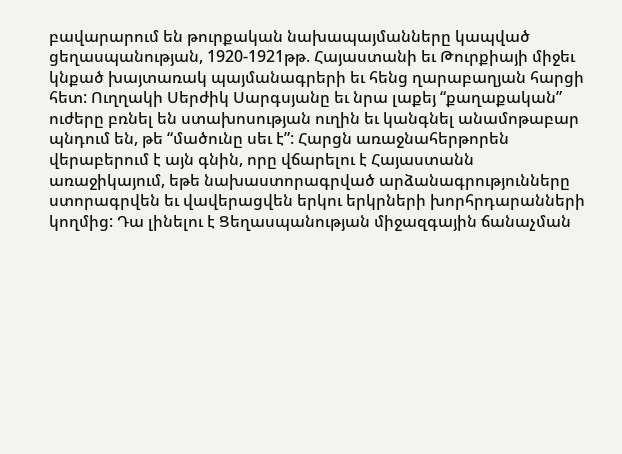բավարարում են թուրքական նախապայմանները կապված ցեղասպանության, 1920-1921թթ. Հայաստանի եւ Թուրքիայի միջեւ կնքած խայտառակ պայմանագրերի եւ հենց ղարաբաղյան հարցի հետ: Ուղղակի Սերժիկ Սարգսյանը եւ նրա լաքեյ “քաղաքական” ուժերը բռնել են ստախոսության ուղին եւ կանգնել անամոթաբար պնդում են, թե “մածունը սեւ է”: Հարցն առաջնահերթորեն վերաբերում է այն գնին, որը վճարելու է Հայաստանն առաջիկայում, եթե նախաստորագրված արձանագրությունները ստորագրվեն եւ վավերացվեն երկու երկրների խորհրդարանների կողմից: Դա լինելու է Ցեղասպանության միջազգային ճանաչման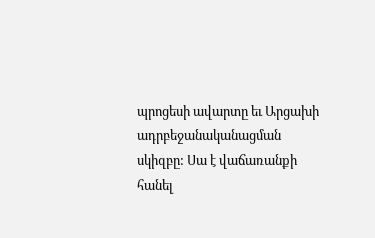պրոցեսի ավարտը եւ Արցախի ադրբեջանականացման սկիզբը: Սա է վաճառանքի հանել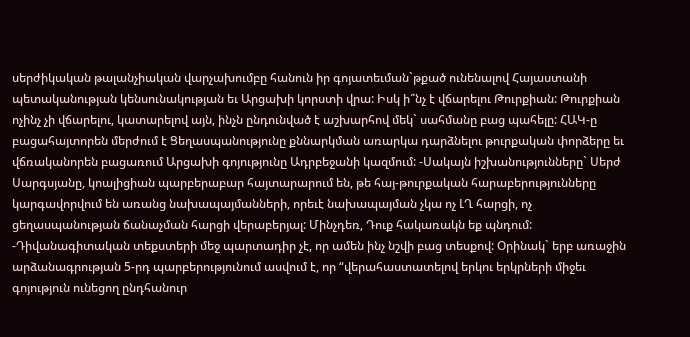սերժիկական թալանչիական վարչախումբը հանուն իր գոյատեւման`թքած ունենալով Հայաստանի պետականության կենսունակության եւ Արցախի կորստի վրա: Իսկ ի՞նչ է վճարելու Թուրքիան: Թուրքիան ոչինչ չի վճարելու, կատարելով այն, ինչն ընդունված է աշխարհով մեկ` սահմանը բաց պահելը: ՀԱԿ-ը բացահայտորեն մերժում է Ցեղասպանությունը քննարկման առարկա դարձնելու թուրքական փորձերը եւ վճռականորեն բացառում Արցախի գոյությունը Ադրբեջանի կազմում: -Սակայն իշխանությունները` Սերժ Սարգսյանը, կոալիցիան պարբերաբար հայտարարում են, թե հայ-թուրքական հարաբերությունները կարգավորվում են առանց նախապայմանների, որեւէ նախապայման չկա ոչ ԼՂ հարցի, ոչ ցեղասպանության ճանաչման հարցի վերաբերյալ: Մինչդեռ, Դուք հակառակն եք պնդում: -Դիվանագիտական տեքստերի մեջ պարտադիր չէ, որ ամեն ինչ նշվի բաց տեսքով: Օրինակ` երբ առաջին արձանագրության 5-րդ պարբերությունում ասվում է, որ “վերահաստատելով երկու երկրների միջեւ գոյություն ունեցող ընդհանուր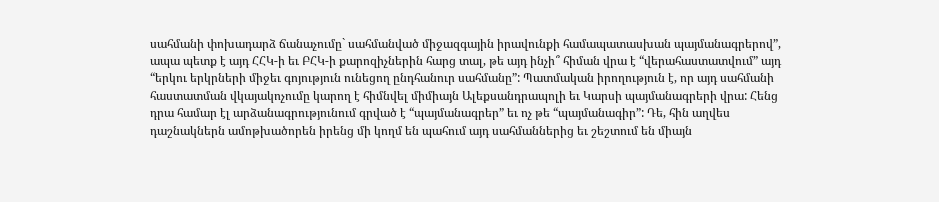սահմանի փոխադարձ ճանաչումը` սահմանված միջազգային իրավունքի համապատասխան պայմանագրերով”, ապա պետք է այդ ՀՀԿ-ի եւ ԲՀԿ-ի քարոզիչներին հարց տալ, թե այդ ինչի՞ հիման վրա է “վերահաստատվում” այդ “երկու երկրների միջեւ գոյություն ունեցող ընդհանուր սահմանը”: Պատմական իրողություն է, որ այդ սահմանի հաստատման վկայակոչումը կարող է հիմնվել միմիայն Ալեքսանդրապոլի եւ Կարսի պայմանագրերի վրա: Հենց դրա համար էլ արձանագրությունում գրված է “պայմանագրեր” եւ ոչ թե “պայմանագիր”: Դե, հին աղվես դաշնակներն ամոթխածորեն իրենց մի կողմ են պահում այդ սահմաններից եւ շեշտում են միայն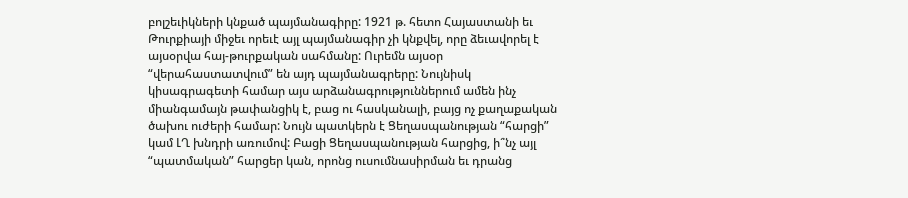բոլշեւիկների կնքած պայմանագիրը: 1921 թ. հետո Հայաստանի եւ Թուրքիայի միջեւ որեւէ այլ պայմանագիր չի կնքվել, որը ձեւավորել է այսօրվա հայ-թուրքական սահմանը: Ուրեմն այսօր “վերահաստատվում” են այդ պայմանագրերը: Նույնիսկ կիսագրագետի համար այս արձանագրություններում ամեն ինչ միանգամայն թափանցիկ է, բաց ու հասկանալի, բայց ոչ քաղաքական ծախու ուժերի համար: Նույն պատկերն է Ցեղասպանության “հարցի” կամ ԼՂ խնդրի առումով: Բացի Ցեղասպանության հարցից, ի՞նչ այլ “պատմական” հարցեր կան, որոնց ուսումնասիրման եւ դրանց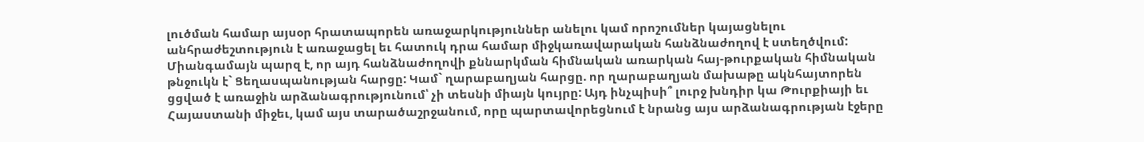լուծման համար այսօր հրատապորեն առաջարկություններ անելու կամ որոշումներ կայացնելու անհրաժեշտություն է առաջացել եւ հատուկ դրա համար միջկառավարական հանձնաժողով է ստեղծվում: Միանգամայն պարզ է, որ այդ հանձնաժողովի քննարկման հիմնական առարկան հայ-թուրքական հիմնական թնջուկն է` Ցեղասպանության հարցը: Կամ` ղարաբաղյան հարցը. որ ղարաբաղյան մախաթը ակնհայտորեն ցցված է առաջին արձանագրությունում՝ չի տեսնի միայն կույրը: Այդ ինչպիսի՞ լուրջ խնդիր կա Թուրքիայի եւ Հայաստանի միջեւ, կամ այս տարածաշրջանում, որը պարտավորեցնում է նրանց այս արձանագրության էջերը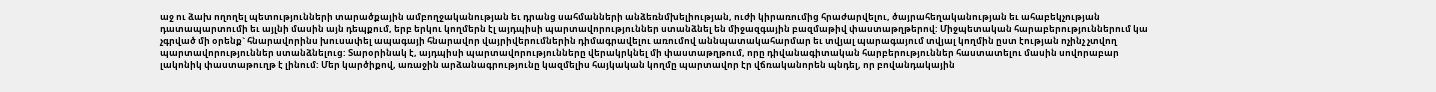աջ ու ձախ ողողել պետությունների տարածքային ամբողջականության եւ դրանց սահմանների անձեռնմխելիության, ուժի կիրառումից հրաժարվելու, ծայրահեղականության եւ ահաբեկչության դատապարտումի եւ այլնի մասին այն դեպքում, երբ երկու կողմերն էլ այդպիսի պարտավորություններ ստանձնել են միջազգային բազմաթիվ փաստաթղթերով: Միջպետական հարաբերություններում կա չգրված մի օրենք` հնարավորինս խուսափել ապագայի հնարավոր վայրիվերումներին դիմագրավելու առումով աննպատակահարմար եւ տվյալ պարագայում տվյալ կողմին ըստ էության ոչինչ չտվող պարտավորություններ ստանձնելուց: Տարօրինակ է, այդպիսի պարտավորությունները վերակրկնել մի փաստաթղթում, որը դիվանագիտական հարբերություններ հաստատելու մասին սովորաբար լակոնիկ փաստաթուղթ է լինում: Մեր կարծիքով, առաջին արձանագրությունը կազմելիս հայկական կողմը պարտավոր էր վճռականորեն պնդել, որ բովանդակային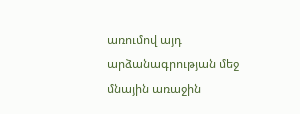առումով այդ արձանագրության մեջ մնային առաջին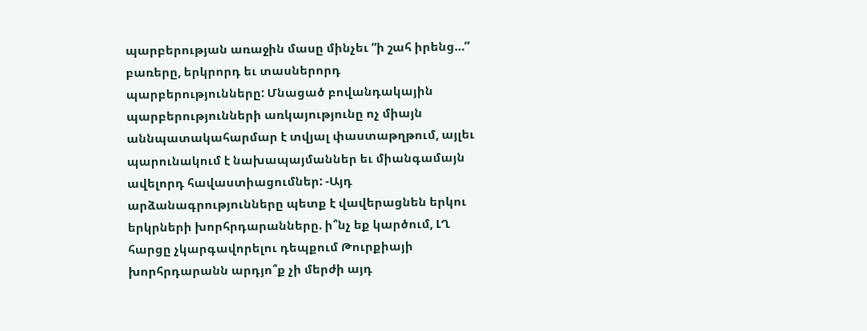պարբերության առաջին մասը մինչեւ “ի շահ իրենց…” բառերը, երկրորդ եւ տասներորդ պարբերությունները: Մնացած բովանդակային պարբերությունների առկայությունը ոչ միայն աննպատակահարմար է տվյալ փաստաթղթում, այլեւ պարունակում է նախապայմաններ եւ միանգամայն ավելորդ հավաստիացումներ: -Այդ արձանագրությունները պետք է վավերացնեն երկու երկրների խորհրդարանները. ի՞նչ եք կարծում, ԼՂ հարցը չկարգավորելու դեպքում Թուրքիայի խորհրդարանն արդյո՞ք չի մերժի այդ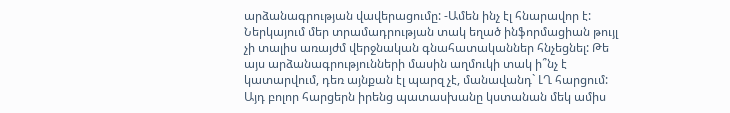արձանագրության վավերացումը: -Ամեն ինչ էլ հնարավոր է: Ներկայում մեր տրամադրության տակ եղած ինֆորմացիան թույլ չի տալիս առայժմ վերջնական գնահատականներ հնչեցնել: Թե այս արձանագրությունների մասին աղմուկի տակ ի՞նչ է կատարվում, դեռ այնքան էլ պարզ չէ, մանավանդ` ԼՂ հարցում: Այդ բոլոր հարցերն իրենց պատասխանը կստանան մեկ ամիս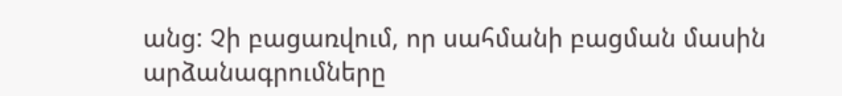անց: Չի բացառվում, որ սահմանի բացման մասին արձանագրումները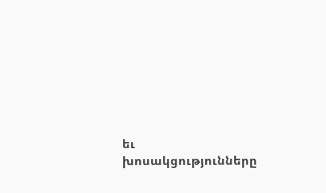եւ խոսակցությունները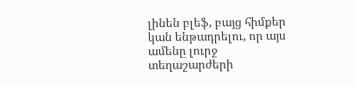լինեն բլեֆ, բայց հիմքեր կան ենթադրելու, որ այս ամենը լուրջ տեղաշարժերի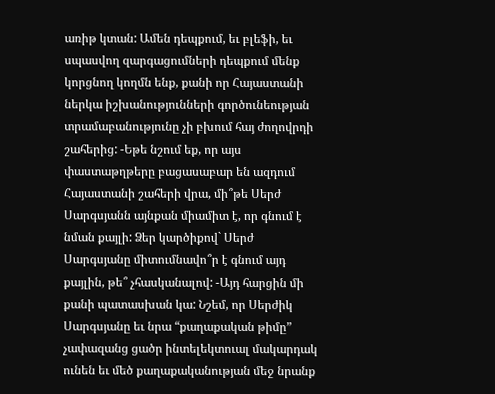առիթ կտան: Ամեն դեպքում, եւ բլեֆի, եւ սպասվող զարգացումների դեպքում մենք կորցնող կողմն ենք, քանի որ Հայաստանի ներկա իշխանությունների գործունեության տրամաբանությունը չի բխում հայ ժողովրդի շահերից: -Եթե նշում եք, որ այս փաստաթղթերը բացասաբար են ազդում Հայաստանի շահերի վրա, մի՞թե Սերժ Սարգսյանն այնքան միամիտ է, որ գնում է նման քայլի: Ձեր կարծիքով` Սերժ Սարգսյանը միտումնավո՞ր է գնում այդ քայլին, թե՞ չհասկանալով: -Այդ հարցին մի քանի պատասխան կա: Նշեմ, որ Սերժիկ Սարգսյանը եւ նրա “քաղաքական թիմը” չափազանց ցածր ինտելեկտուալ մակարդակ ունեն եւ մեծ քաղաքականության մեջ նրանք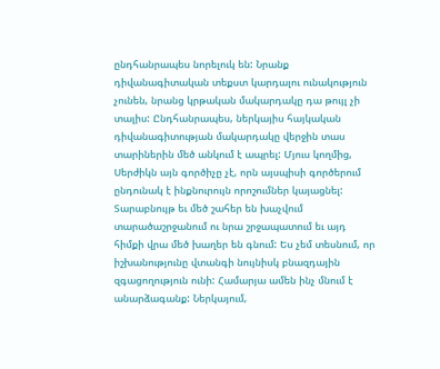ընդհանրապես նորելուկ են: Նրանք դիվանագիտական տեքստ կարդալու ունակություն չունեն, նրանց կրթական մակարդակը դա թույլ չի տալիս: Ընդհանրապես, ներկայիս հայկական դիվանագիտության մակարդակը վերջին տաս տարիներին մեծ անկում է ապրել: Մյուս կողմից, Սերժիկն այն գործիչը չէ, որն այսպիսի գործերում ընդունակ է ինքնուրույն որոշումներ կայացնել: Տարաբնույթ եւ մեծ շահեր են խաչվում տարածաշրջանում ու նրա շրջապատում եւ այդ հիմքի վրա մեծ խաղեր են գնում: Ես չեմ տեսնում, որ իշխանությունը վտանգի նույնիսկ բնազդային զգացողություն ունի: Համարյա ամեն ինչ մնում է անարձագանք: Ներկայում,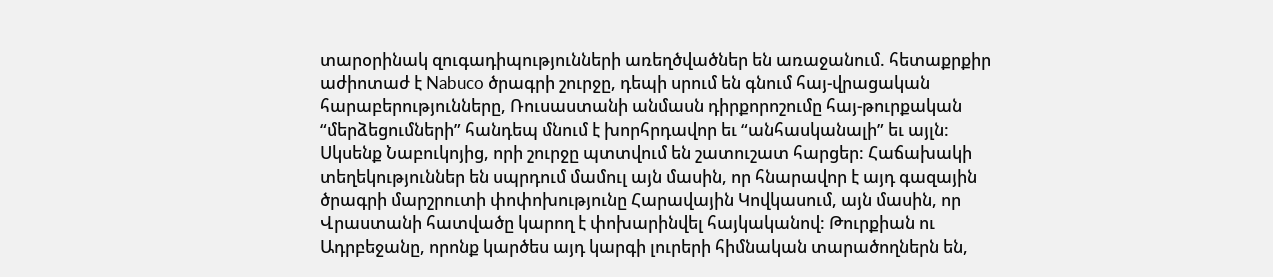տարօրինակ զուգադիպությունների առեղծվածներ են առաջանում. հետաքրքիր աժիոտաժ է Nabuco ծրագրի շուրջը, դեպի սրում են գնում հայ-վրացական հարաբերությունները, Ռուսաստանի անմասն դիրքորոշումը հայ-թուրքական “մերձեցումների” հանդեպ մնում է խորհրդավոր եւ “անհասկանալի” եւ այլն: Սկսենք Նաբուկոյից, որի շուրջը պտտվում են շատուշատ հարցեր: Հաճախակի տեղեկություններ են սպրդում մամուլ այն մասին, որ հնարավոր է այդ գազային ծրագրի մարշրուտի փոփոխությունը Հարավային Կովկասում, այն մասին, որ Վրաստանի հատվածը կարող է փոխարինվել հայկականով: Թուրքիան ու Ադրբեջանը, որոնք կարծես այդ կարգի լուրերի հիմնական տարածողներն են,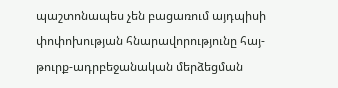պաշտոնապես չեն բացառում այդպիսի փոփոխության հնարավորությունը հայ-թուրք-ադրբեջանական մերձեցման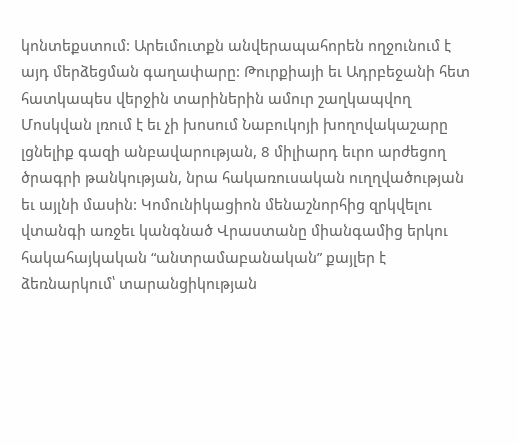կոնտեքստում: Արեւմուտքն անվերապահորեն ողջունում է այդ մերձեցման գաղափարը: Թուրքիայի եւ Ադրբեջանի հետ հատկապես վերջին տարիներին ամուր շաղկապվող Մոսկվան լռում է եւ չի խոսում Նաբուկոյի խողովակաշարը լցնելիք գազի անբավարության, 8 միլիարդ եւրո արժեցող ծրագրի թանկության, նրա հակառուսական ուղղվածության եւ այլնի մասին: Կոմունիկացիոն մենաշնորհից զրկվելու վտանգի առջեւ կանգնած Վրաստանը միանգամից երկու հակահայկական “անտրամաբանական” քայլեր է ձեռնարկում՝ տարանցիկության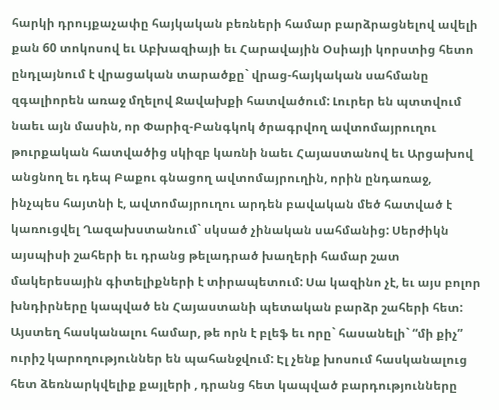հարկի դրույքաչափը հայկական բեռների համար բարձրացնելով ավելի քան 60 տոկոսով եւ Աբխազիայի եւ Հարավային Օսիայի կորստից հետո ընդլայնում է վրացական տարածքը` վրաց-հայկական սահմանը զգալիորեն առաջ մղելով Ջավախքի հատվածում: Լուրեր են պտտվում նաեւ այն մասին, որ Փարիզ-Բանգկոկ ծրագրվող ավտոմայրուղու թուրքական հատվածից սկիզբ կառնի նաեւ Հայաստանով եւ Արցախով անցնող եւ դեպ Բաքու գնացող ավտոմայրուղին, որին ընդառաջ, ինչպես հայտնի է, ավտոմայրուղու արդեն բավական մեծ հատված է կառուցվել Ղազախստանում` սկսած չինական սահմանից: Սերժիկն այսպիսի շահերի եւ դրանց թելադրած խաղերի համար շատ մակերեսային գիտելիքների է տիրապետում: Սա կազինո չէ, եւ այս բոլոր խնդիրները կապված են Հայաստանի պետական բարձր շահերի հետ: Այստեղ հասկանալու համար, թե որն է բլեֆ եւ որը` հասանելի` “մի քիչ” ուրիշ կարողություններ են պահանջվում: Էլ չենք խոսում հասկանալուց հետ ձեռնարկվելիք քայլերի , դրանց հետ կապված բարդությունները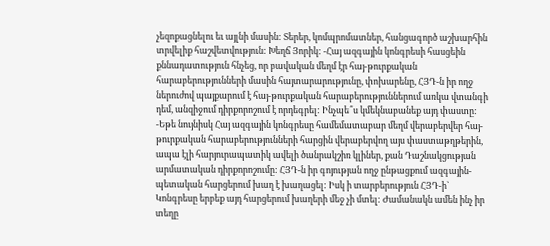չեզոքացնելու եւ այլնի մասին: Տերեր, կոմպրոմատներ, հանցագործ աշխարհին տրվելիք հաշվետվություն: Խեղճ Յորիկ: -Հայ ազգային կոնգրեսի հասցեին քննադատություն հնչեց, որ բավական մեղմ էր հայ-թուրքական հարաբերությունների մասին հայտարարությունը, փոխարենը, ՀՅԴ-ն իր ողջ ներուժով պայքարում է հայ-թուրքական հարաբերություններում առկա վտանգի դեմ, անզիջում դիրքորոշում է որդեգրել: Ինչպե՞ս կմեկնաբանեք այդ փաստը: -Եթե նույնիսկ Հայ ազգային կոնգրեսը համեմատաբար մեղմ վերաբերվեր հայ-թուրքական հարաբերությունների հարցին վերաբերվող այս փաստաթղթերին, ապա էլի հարյուրապատիկ ավելի ծանրակշիռ կլիներ, քան Դաշնակցության արմատական դիրքորոշումը: ՀՅԴ-ն իր գոյության ողջ ընթացքում ազգային-պետական հարցերում խաղ է խաղացել: Իսկ ի տարբերություն ՀՅԴ-ի` Կոնգրեսը երբեք այդ հարցերում խաղերի մեջ չի մտել: Ժամանակն ամեն ինչ իր տեղը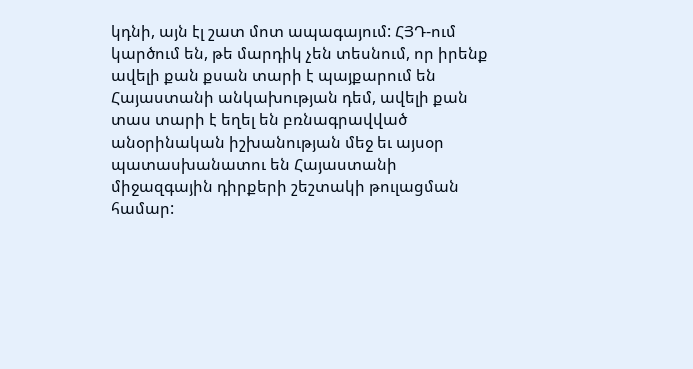կդնի, այն էլ շատ մոտ ապագայում: ՀՅԴ-ում կարծում են, թե մարդիկ չեն տեսնում, որ իրենք ավելի քան քսան տարի է պայքարում են Հայաստանի անկախության դեմ, ավելի քան տաս տարի է եղել են բռնագրավված անօրինական իշխանության մեջ եւ այսօր պատասխանատու են Հայաստանի միջազգային դիրքերի շեշտակի թուլացման համար: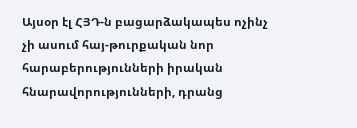Այսօր էլ ՀՅԴ-ն բացարձակապես ոչինչ չի ասում հայ-թուրքական նոր հարաբերությունների իրական հնարավորությունների, դրանց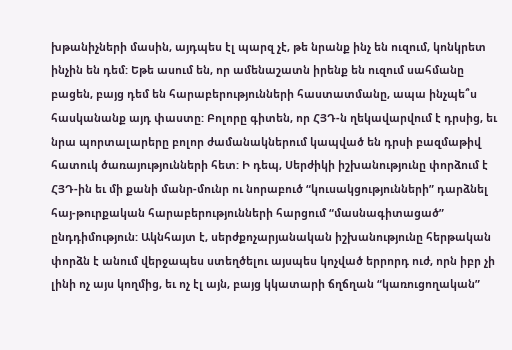խթանիչների մասին, այդպես էլ պարզ չէ, թե նրանք ինչ են ուզում, կոնկրետ ինչին են դեմ: Եթե ասում են, որ ամենաշատն իրենք են ուզում սահմանը բացեն, բայց դեմ են հարաբերությունների հաստատմանը, ապա ինչպե՞ս հասկանանք այդ փաստը: Բոլորը գիտեն, որ ՀՅԴ-ն ղեկավարվում է դրսից, եւ նրա պորտալարերը բոլոր ժամանակներում կապված են դրսի բազմաթիվ հատուկ ծառայությունների հետ: Ի դեպ, Սերժիկի իշխանությունը փորձում է ՀՅԴ-ին եւ մի քանի մանր-մունր ու նորաբուծ “կուսակցությունների” դարձնել հայ-թուրքական հարաբերությունների հարցում “մասնագիտացած” ընդդիմություն: Ակնհայտ է, սերժքոչարյանական իշխանությունը հերթական փորձն է անում վերջապես ստեղծելու այսպես կոչված երրորդ ուժ, որն իբր չի լինի ոչ այս կողմից, եւ ոչ էլ այն, բայց կկատարի ճղճղան “կառուցողական”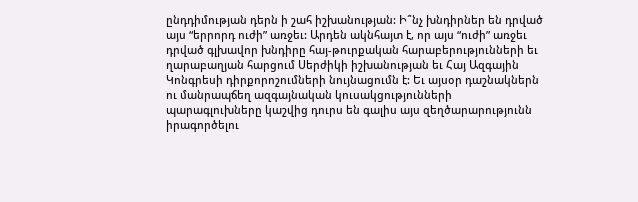ընդդիմության դերն ի շահ իշխանության: Ի՞նչ խնդիրներ են դրված այս “երրորդ ուժի” առջեւ: Արդեն ակնհայտ է, որ այս “ուժի” առջեւ դրված գլխավոր խնդիրը հայ-թուրքական հարաբերությունների եւ ղարաբաղյան հարցում Սերժիկի իշխանության եւ Հայ Ազգային Կոնգրեսի դիրքորոշումների նույնացումն է: Եւ այսօր դաշնակներն ու մանրապճեղ ազգայնական կուսակցությունների պարագլուխները կաշվից դուրս են գալիս այս զեղծարարությունն իրագործելու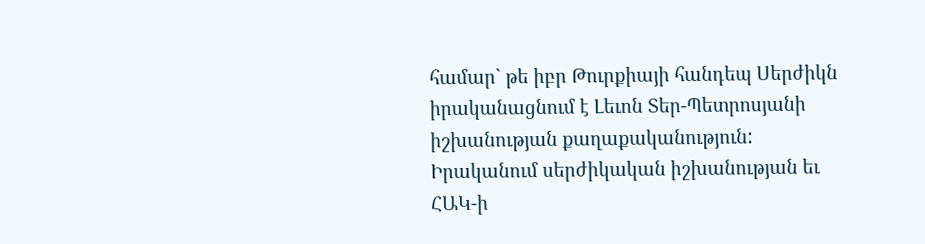համար` թե իբր Թուրքիայի հանդեպ Սերժիկն իրականացնում է Լեւոն Տեր-Պետրոսյանի իշխանության քաղաքականություն: Իրականում սերժիկական իշխանության եւ ՀԱԿ-ի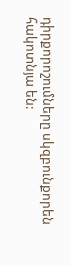դիրքորոշումները սկզբունքորեն հակոտնյա են: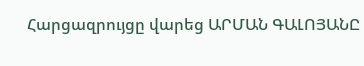Հարցազրույցը վարեց ԱՐՄԱՆ ԳԱԼՈՅԱՆԸ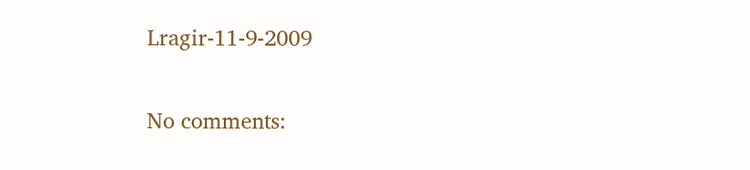Lragir-11-9-2009

No comments: